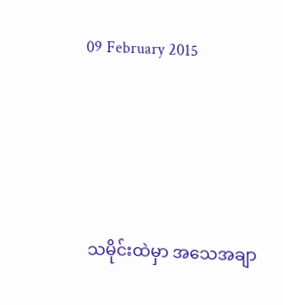09 February 2015






သမိုင်းထဲမှာ အသေအချာ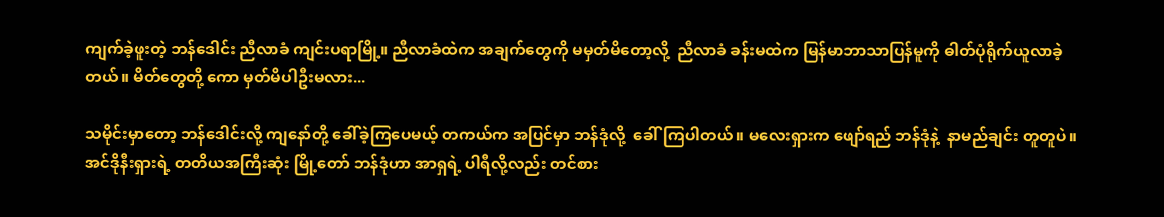ကျက်ခဲ့ဖူးတဲ့ ဘန်ဒေါင်း ညီလာခံ ကျင်းပရာမြို့။ ညီလာခံထဲက အချက်တွေကို မမှတ်မိတော့လို့  ညီလာခံ ခန်းမထဲက မြန်မာဘာသာပြန်မူကို ဓါတ်ပုံရိုက်ယူလာခဲ့တယ်။ မိတ်တွေတို့ ကော မှတ်မိပါဦးမလား...

သမိုင်းမှာတော့ ဘန်ဒေါင်းလို့ ကျနော်တို့ ခေါ်ခဲ့ကြပေမယ့် တကယ်က အပြင်မှာ ဘန်ဒုံလို့  ခေါ်ကြပါတယ်။ မလေးရှားက ဖျော်ရည် ဘန်ဒုံနဲ့  နာမည်ချင်း တူတူပဲ။ အင်ဒိုနီးရှားရဲ့ တတိယအကြီးဆုံး မြို့တော် ဘန်ဒုံဟာ အာရှရဲ့ ပါရီလို့လည်း တင်စား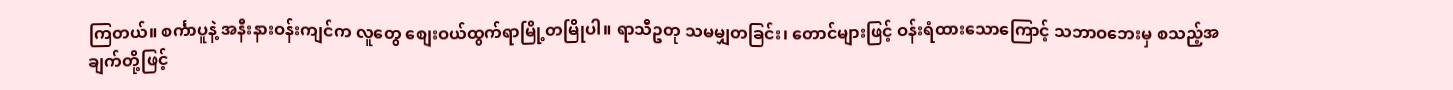ကြတယ်။ စင်္ကာပူနဲ့ အနီးနားဝန်းကျင်က လူတွေ စျေးဝယ်ထွက်ရာမြို့တမြိုပါ။ ရာသီဥတု သမမျှတခြင်း၊ တောင်များဖြင့် ဝန်းရံထားသောကြောင့် သဘာဝဘေးမှ စသည့်အချက်တို့ဖြင့်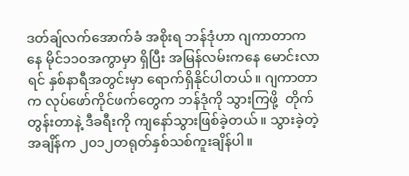ဒတ်ချ်လက်အောက်ခံ အစိုးရ ဘန်ဒုံဟာ ဂျကာတာကနေ မိုင်၁၁၀အကွာမှာ ရှိပြီး အမြန်လမ်းကနေ မောင်းလာရင် နှစ်နာရီအတွင်းမှာ ရောက်ရှိနိုင်ပါတယ်။ ဂျကာတာက လုပ်ဖော်ကိုင်ဖက်တွေက ဘန်ဒုံကို သွားကြဖို့  တိုက်တွန်းတာနဲ့ ဒီခရီးကို ကျနော်သွားဖြစ်ခဲ့တယ်။ သွားခဲ့တဲ့ အချိန်က ၂၀၁၂တရုတ်နှစ်သစ်ကူးချိန်ပါ။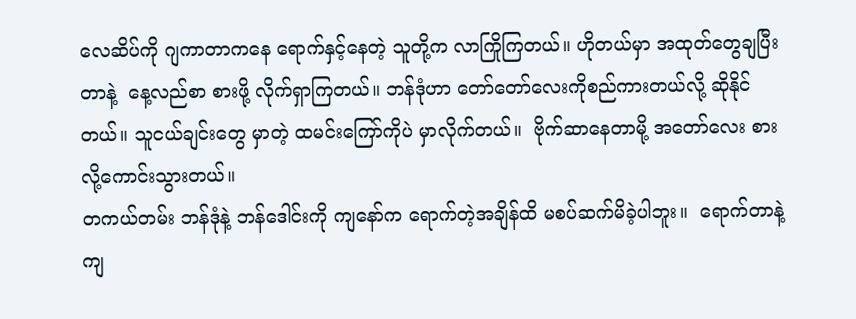လေဆိပ်ကို ဂျကာတာကနေ ရောက်နှင့်နေတဲ့ သူတို့က လာကြိုကြတယ်။ ဟိုတယ်မှာ အထုတ်တွေချပြီးတာနဲ့  နေ့လည်စာ စားဖို့ လိုက်ရှာကြတယ်။ ဘန်ဒုံဟာ တော်တော်လေးကိုစည်ကားတယ်လို့ ဆိုနိုင်တယ်။ သူငယ်ချင်းတွေ မှာတဲ့ ထမင်းကြော်ကိုပဲ မှာလိုက်တယ်။  ဗိုက်ဆာနေတာမို့ အတော်လေး စားလို့ကောင်းသွားတယ်။
တကယ်တမ်း ဘန်ဒုံနဲ့ ဘန်ဒေါင်းကို ကျနော်က ရောက်တဲ့အချိန်ထိ မစပ်ဆက်မိခဲ့ပါဘူး။  ရောက်တာနဲ့ ကျ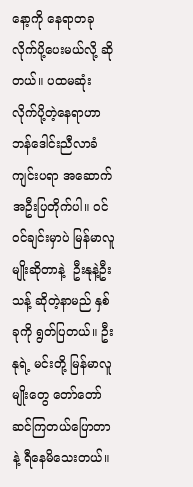နော့ကို နေရာတခု လိုက်ပို့ပေးမယ်လို့ ဆိုတယ်။ ပထမဆုံး လိုက်ပို့တဲ့နေရာဟာ ဘန်ဒေါင်းညီလာခံ ကျင်းပရာ အဆောက်အဦးပြတိုက်ပါ။ ဝင်ဝင်ချင်းမှာပဲ မြန်မာလူမျိုးဆိုတာနဲ့  ဦးနုနဲ့ဦးသန့် ဆိုတဲ့နာမည် နှစ်ခုကို ရွတ်ပြတယ်။ ဦးနုရဲ့ မင်းတို့ မြန်မာလူမျိုးတွေ တော်တော်ဆင်ကြတယ်ပြောတာနဲ့ ရီနေမိသေးတယ်။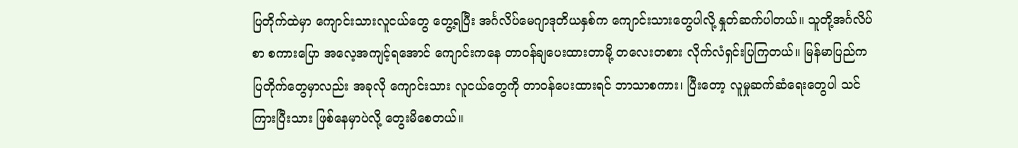ပြတိုက်ထဲမှာ ကျောင်းသားလူငယ်တွေ တွေ့ရပြီး အင်္ဂလိပ်မေဂျာဒုတိယနှစ်က ကျောင်းသားတွေပါလို့ နှုတ်ဆက်ပါတယ်။ သူတို့အင်္ဂလိပ်စာ စကားပြော အလေ့အကျင့်ရအောင် ကျောင်းကနေ တာဝန်ချပေးထားတာမို့ တလေးတစား လိုက်လံရှင်းပြကြတယ်။ မြန်မာပြည်က ပြတိုက်တွေမှာလည်း အခုလို ကျောင်းသား လူငယ်တွေကို တာဝန်ပေးထားရင် ဘာသာစကား၊ ပြီးတော့ လူမှုဆက်ဆံရေးတွေပါ သင်ကြားပြီးသား ဖြစ်နေမှာပဲလို့ တွေးမိစေတယ်။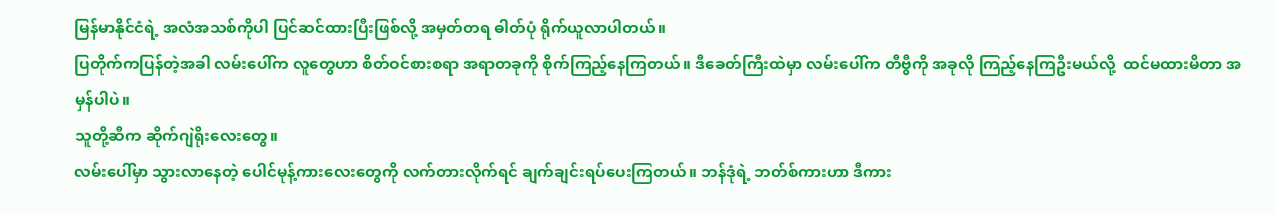မြန်မာနိုင်ငံရဲ့ အလံအသစ်ကိုပါ ပြင်ဆင်ထားပြီးဖြစ်လို့ အမှတ်တရ ဓါတ်ပုံ ရိုက်ယူလာပါတယ်။
ပြတိုက်ကပြန်တဲ့အခါ လမ်းပေါ်က လူတွေဟာ စိတ်ဝင်စားစရာ အရာတခုကို စိုက်ကြည့်နေကြတယ်။ ဒီခေတ်ကြီးထဲမှာ လမ်းပေါ်က တီဗွီကို အခုလို ကြည့်နေကြဦးမယ်လို့  ထင်မထားမိတာ အမှန်ပါပဲ။
သူတို့ဆီက ဆိုက်ဂျဲရိုးလေးတွေ။
လမ်းပေါ်မှာ သွားလာနေတဲ့ ပေါင်မုန့်ကားလေးတွေကို လက်တားလိုက်ရင် ချက်ချင်းရပ်ပေးကြတယ်။ ဘန်ဒုံရဲ့ ဘတ်စ်ကားဟာ ဒီကား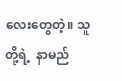လေးတွေတဲ့။ သူတို့ရဲ့  နာမည်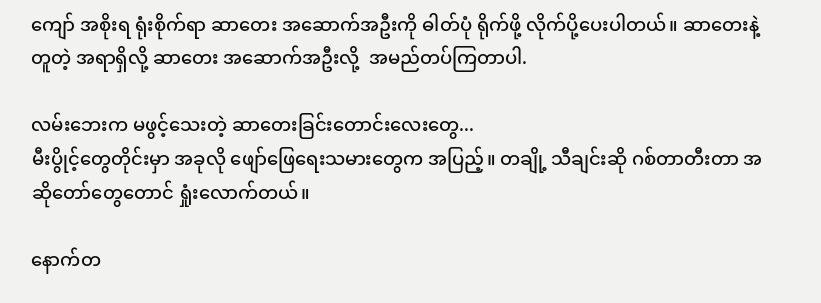ကျော် အစိုးရ ရုံးစိုက်ရာ ဆာတေး အဆောက်အဦးကို ဓါတ်ပုံ ရိုက်ဖို့ လိုက်ပို့ပေးပါတယ်။ ဆာတေးနဲ့ တူတဲ့ အရာရှိလို့ ဆာတေး အဆောက်အဦးလို့  အမည်တပ်ကြတာပါ.

လမ်းဘေးက မဖွင့်သေးတဲ့ ဆာတေးခြင်းတောင်းလေးတွေ...
မီးပွိုင့်တွေတိုင်းမှာ အခုလို ဖျော်ဖြေရေးသမားတွေက အပြည့်။ တချို့ သီချင်းဆို ဂစ်တာတီးတာ အဆိုတော်တွေတောင် ရှုံးလောက်တယ်။

နောက်တ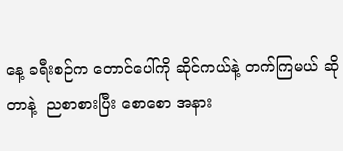နေ့ ခရီးစဉ်က တောင်ပေါ်ကို ဆိုင်ကယ်နဲ့ တက်ကြမယ် ဆိုတာနဲ့  ညစာစားပြီး စောစော အနား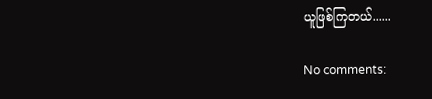ယူဖြစ်ကြတယ်......

No comments: